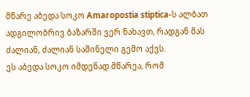მწარე აბედა სოკო Amaropostia stiptica-ს ალბათ ადგილობრივ ბაზარში ვერ ნახავთ, რადგან მას ძალიან, ძალიან საშინელი გემო აქვს.
ეს აბედა სოკო იმდენად მწარეა, რომ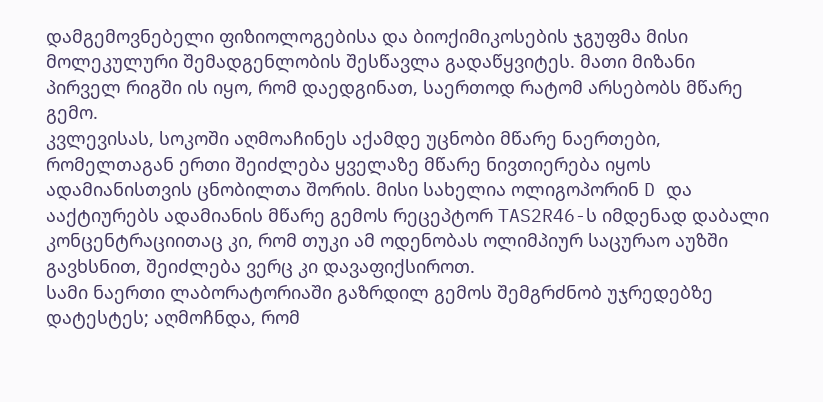დამგემოვნებელი ფიზიოლოგებისა და ბიოქიმიკოსების ჯგუფმა მისი მოლეკულური შემადგენლობის შესწავლა გადაწყვიტეს. მათი მიზანი პირველ რიგში ის იყო, რომ დაედგინათ, საერთოდ რატომ არსებობს მწარე გემო.
კვლევისას, სოკოში აღმოაჩინეს აქამდე უცნობი მწარე ნაერთები, რომელთაგან ერთი შეიძლება ყველაზე მწარე ნივთიერება იყოს ადამიანისთვის ცნობილთა შორის. მისი სახელია ოლიგოპორინ D და ააქტიურებს ადამიანის მწარე გემოს რეცეპტორ TAS2R46-ს იმდენად დაბალი კონცენტრაციითაც კი, რომ თუკი ამ ოდენობას ოლიმპიურ საცურაო აუზში გავხსნით, შეიძლება ვერც კი დავაფიქსიროთ.
სამი ნაერთი ლაბორატორიაში გაზრდილ გემოს შემგრძნობ უჯრედებზე დატესტეს; აღმოჩნდა, რომ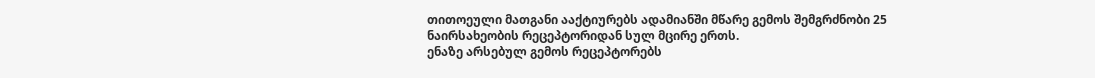თითოეული მათგანი ააქტიურებს ადამიანში მწარე გემოს შემგრძნობი 25 ნაირსახეობის რეცეპტორიდან სულ მცირე ერთს.
ენაზე არსებულ გემოს რეცეპტორებს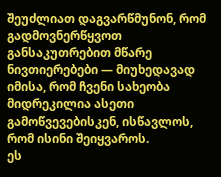შეუძლიათ დაგვარწმუნონ, რომ გადმოვნერწყვოთ განსაკუთრებით მწარე ნივთიერებები — მიუხედავად იმისა, რომ ჩვენი სახეობა მიდრეკილია ასეთი გამოწვევებისკენ, ისწავლოს, რომ ისინი შეიყვაროს.
ეს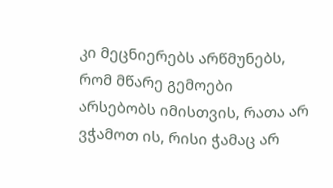კი მეცნიერებს არწმუნებს, რომ მწარე გემოები არსებობს იმისთვის, რათა არ ვჭამოთ ის, რისი ჭამაც არ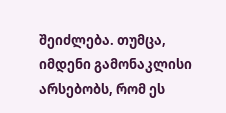შეიძლება. თუმცა, იმდენი გამონაკლისი არსებობს, რომ ეს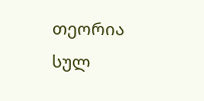თეორია სულ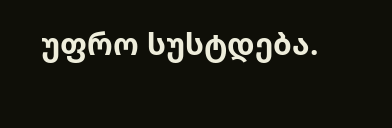უფრო სუსტდება.